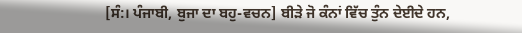[ਸੰ:। ਪੰਜਾਬੀ, ਬੁਜਾ ਦਾ ਬਹੁ-ਵਚਨ] ਬੀੜੇ ਜੋ ਕੰਨਾਂ ਵਿੱਚ ਤੁੰਨ ਦੇਈਦੇ ਹਨ,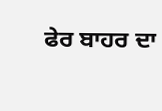ਫੇਰ ਬਾਹਰ ਦਾ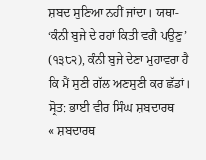ਸ਼ਬਦ ਸੁਣਿਆ ਨਹੀਂ ਜਾਂਦਾ। ਯਥਾ- ‘ਕੰਨੀ ਬੁਜੇ ਦੇ ਰਹਾਂ ਕਿਤੀ ਵਗੈ ਪਉਣੁ’ (੧੩੮੨), ਕੰਨੀ ਬੁਜੇ ਦੇਣਾ ਮੁਹਾਵਰਾ ਹੈ ਕਿ ਮੈਂ ਸੁਣੀ ਗੱਲ ਅਣਸੁਣੀ ਕਰ ਛੱਡਾਂ।
ਸ੍ਰੋਤ: ਭਾਈ ਵੀਰ ਸਿੰਘ ਸ਼ਬਦਾਰਥ
« ਸ਼ਬਦਾਰਥ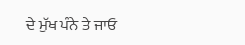ਦੇ ਮੁੱਖ ਪੰਨੇ ਤੇ ਜਾਓ